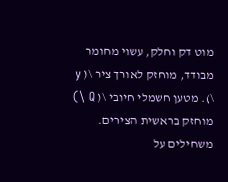מוט דק וחלק, עשוי מחומר מבודד, מוחזק לאורך ציר \( y \). מטען חשמלי חיובי \( Q \) מוחזק בראשית הצירים. משחילים על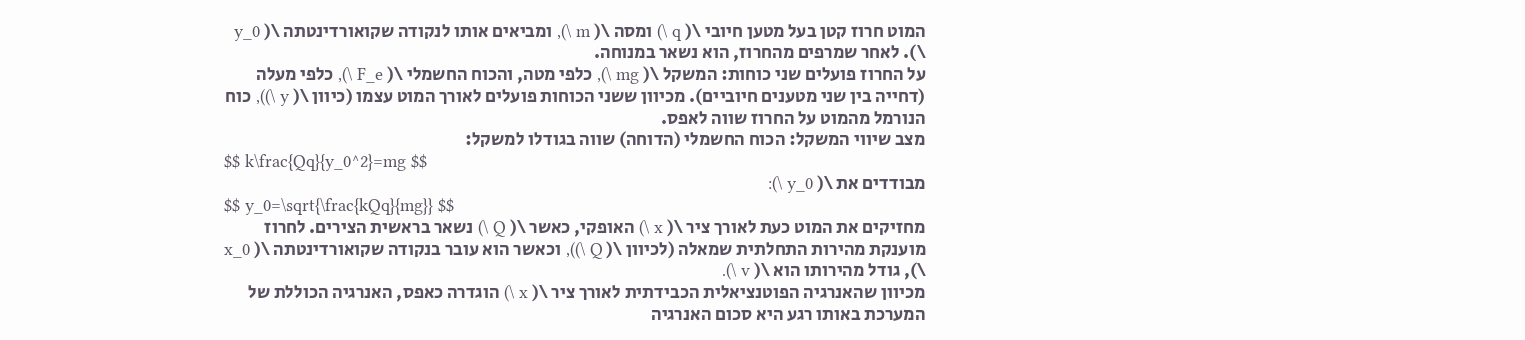המוט חרוז קטן בעל מטען חיובי \( q \) ומסה \( m \), ומביאים אותו לנקודה שקואורדינטתה \( y_0 \). לאחר שמרפים מהחרוז, הוא נשאר במנוחה.
על החרוז פועלים שני כוחות: המשקל \( mg \), כלפי מטה, והכוח החשמלי \( F_e \), כלפי מעלה (דחייה בין שני מטענים חיוביים). מכיוון ששני הכוחות פועלים לאורך המוט עצמו (כיוון \( y \)), כוח הנורמל מהמוט על החרוז שווה לאפס.
מצב שיווי המשקל: הכוח החשמלי (הדוחה) שווה בגודלו למשקל:
$$ k\frac{Qq}{y_0^2}=mg $$
מבודדים את \( y_0 \):
$$ y_0=\sqrt{\frac{kQq}{mg}} $$
מחזיקים את המוט כעת לאורך ציר \( x \) האופקי, כאשר \( Q \) נשאר בראשית הצירים. לחרוז מוענקת מהירות התחלתית שמאלה (לכיוון \( Q \)), וכאשר הוא עובר בנקודה שקואורדינטתה \( x_0 \), גודל מהירותו הוא \( v \).
מכיוון שהאנרגיה הפוטנציאלית הכבידתית לאורך ציר \( x \) הוגדרה כאפס, האנרגיה הכוללת של המערכת באותו רגע היא סכום האנרגיה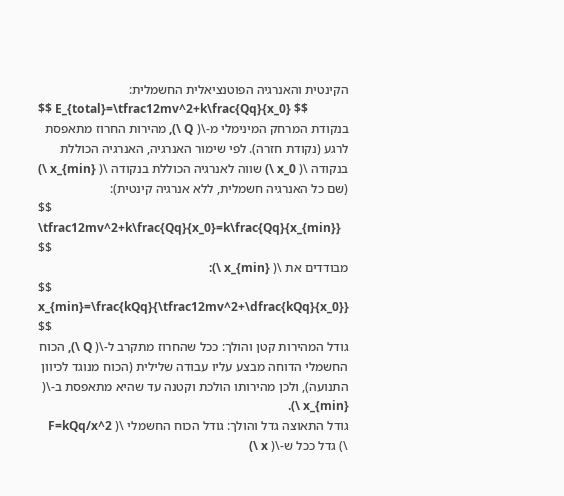הקינטית והאנרגיה הפוטנציאלית החשמלית:
$$ E_{total}=\tfrac12mv^2+k\frac{Qq}{x_0} $$
בנקודת המרחק המינימלי מ-\( Q \), מהירות החרוז מתאפסת לרגע (נקודת חזרה). לפי שימור האנרגיה, האנרגיה הכוללת בנקודה \( x_0 \) שווה לאנרגיה הכוללת בנקודה \( x_{min} \) (שם כל האנרגיה חשמלית, ללא אנרגיה קינטית):
$$ \tfrac12mv^2+k\frac{Qq}{x_0}=k\frac{Qq}{x_{min}} $$
מבודדים את \( x_{min} \):
$$ x_{min}=\frac{kQq}{\tfrac12mv^2+\dfrac{kQq}{x_0}} $$
גודל המהירות קטן והולך: ככל שהחרוז מתקרב ל-\( Q \), הכוח החשמלי הדוחה מבצע עליו עבודה שלילית (הכוח מנוגד לכיוון התנועה), ולכן מהירותו הולכת וקטנה עד שהיא מתאפסת ב-\( x_{min} \).
גודל התאוצה גדל והולך: גודל הכוח החשמלי \( F=kQq/x^2 \) גדל ככל ש-\( x \)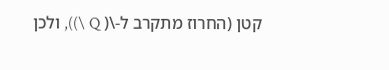קטן (החרוז מתקרב ל-\( Q \)), ולכן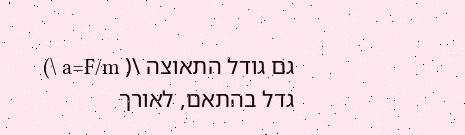גם גודל התאוצה \( a=F/m \) גדל בהתאם, לאורך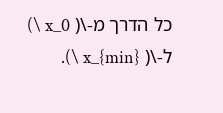כל הדרך מ-\( x_0 \) ל-\( x_{min} \).